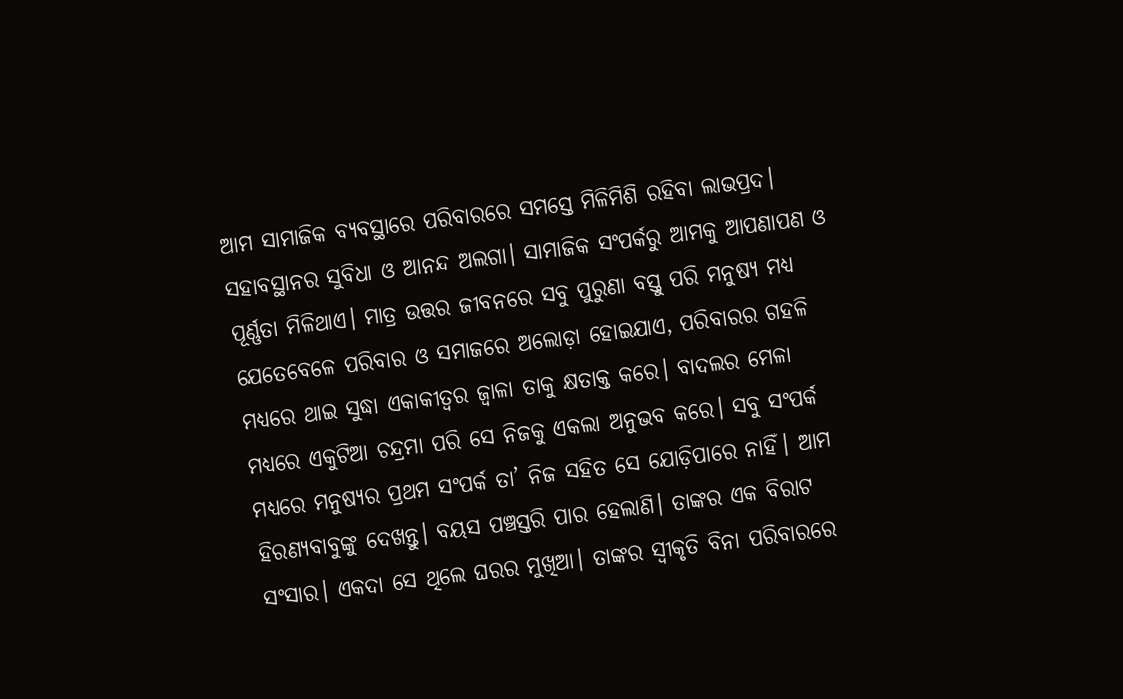ଆମ ସାମାଜିକ ବ୍ୟବସ୍ଥାରେ ପରିବାରରେ ସମସ୍ତେ ମିଳିମିଶି ରହିବା ଲାଭପ୍ରଦ। ସହାବସ୍ଥାନର ସୁବିଧା ଓ ଆନନ୍ଦ ଅଲଗା। ସାମାଜିକ ସଂପର୍କରୁ ଆମକୁ ଆପଣାପଣ ଓ ପୂର୍ଣ୍ଣତା ମିଳିଥାଏ। ମାତ୍ର ଉତ୍ତର ଜୀବନରେ ସବୁ ପୁରୁଣା ବସ୍ତୁ ପରି ମନୁଷ୍ୟ ମଧ୍ୟ ଯେତେବେଳେ ପରିବାର ଓ ସମାଜରେ ଅଲୋଡ଼ା ହୋଇଯାଏ, ପରିବାରର ଗହଳି ମଧ୍ୟରେ ଥାଇ ସୁଦ୍ଧା ଏକାକୀତ୍ବର ଜ୍ବାଳା ତାକୁ କ୍ଷତାକ୍ତ କରେ। ବାଦଲର ମେଳା ମଧ୍ୟରେ ଏକୁଟିଆ ଚନ୍ଦ୍ରମା ପରି ସେ ନିଜକୁ ଏକଲା ଅନୁଭବ କରେ। ସବୁ ସଂପର୍କ ମଧ୍ୟରେ ମନୁଷ୍ୟର ପ୍ରଥମ ସଂପର୍କ ତା’ ନିଜ ସହିତ ସେ ଯୋଡ଼ିପାରେ ନାହିଁ। ଆମ ହିରଣ୍ୟବାବୁଙ୍କୁ ଦେଖନ୍ତୁ। ବୟସ ପଞ୍ଚସ୍ତରି ପାର ହେଲାଣି। ତାଙ୍କର ଏକ ବିରାଟ ସଂସାର। ଏକଦା ସେ ଥିଲେ ଘରର ମୁଖିଆ। ତାଙ୍କର ସ୍ବୀକୃତି ବିନା ପରିବାରରେ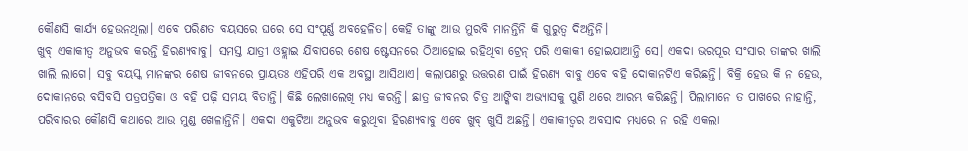କୌଣସି କାର୍ଯ୍ୟ ହେଉନଥିଲା। ଏବେ ପରିଣତ ବୟସରେ ଘରେ ସେ ସଂପୂର୍ଣ୍ଣ ଅବହେଳିତ। କେହି ତାଙ୍କୁ ଆଉ ମୁରବି ମାନନ୍ତିନି କି ଗୁରୁତ୍ୱ ଦିଅନ୍ତିନି।
ଖୁବ୍ ଏକାକୀତ୍ବ ଅନୁଭବ କରନ୍ତି ହିରଣ୍ୟବାବୁ। ସମସ୍ତ ଯାତ୍ରୀ ଓହ୍ଲାଇ ଯିବାପରେ ଶେଷ ଷ୍ଟେସନରେ ଠିଆହୋଇ ରହିଥିବା ଟ୍ରେନ୍ ପରି ଏକାକୀ ହୋଇଯାଆନ୍ତି ସେ। ଏକଦା ଭରପୂର ସଂସାର ତାଙ୍କର ଖାଲି ଖାଲି ଲାଗେ। ସବୁ ବୟସ୍କ ମାନଙ୍କର ଶେଷ ଜୀବନରେ ପ୍ରାୟତଃ ଏହିପରି ଏକ ଅବସ୍ଥା ଆସିଥାଏ। କଲାପଣରୁ ଉତ୍ତରଣ ପାଇଁ ହିରଣ୍ୟ ବାବୁ ଏବେ ବହି ଦୋକାନଟିଏ କରିଛନ୍ତି। ବିକ୍ରି ହେଉ କି ନ ହେଉ, ଦୋକାନରେ ବସିବସି ପତ୍ରପତ୍ରିକା ଓ ବହି ପଢ଼ି ସମୟ ବିତାନ୍ତି। କିଛି ଲେଖାଲେଖି ମଧ୍ୟ କରନ୍ତି। ଛାତ୍ର ଜୀବନର ଚିତ୍ର ଆଙ୍କିବା ଅଭ୍ୟାସକୁ ପୁଣି ଥରେ ଆରମ୍ଭ କରିଛନ୍ତି। ପିଲାମାନେ ତ ପାଖରେ ନାହାନ୍ତି, ପରିବାରର କୌଣସି କଥାରେ ଆଉ ମୁଣ୍ଡ ଖେଳାନ୍ତିନି। ଏକଦା ଏକୁଟିଆ ଅନୁଭବ କରୁଥିବା ହିରଣ୍ୟବାବୁ ଏବେ ଖୁବ୍ ଖୁସି ଅଛନ୍ତି। ଏକାକୀତ୍ବର ଅବସାଦ ମଧ୍ୟରେ ନ ରହି ଏକଲା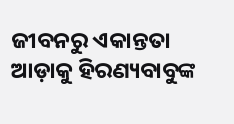ଜୀବନରୁ ଏକାନ୍ତତା ଆଡ଼ାକୁ ହିରଣ୍ୟବାବୁଙ୍କ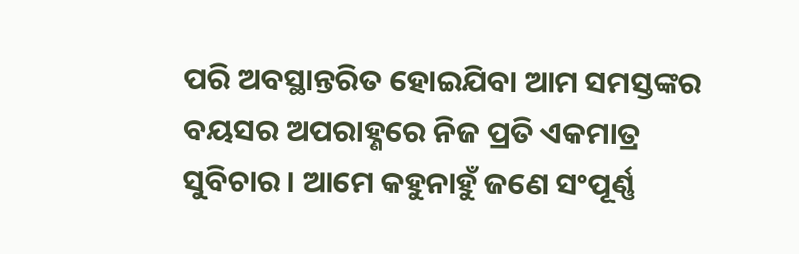ପରି ଅବସ୍ଥାନ୍ତରିତ ହୋଇଯିବା ଆମ ସମସ୍ତଙ୍କର ବୟସର ଅପରାହ୍ଣରେ ନିଜ ପ୍ରତି ଏକମାତ୍ର ସୁବିଚାର। ଆମେ କହୁନାହୁଁ ଜଣେ ସଂପୂର୍ଣ୍ଣ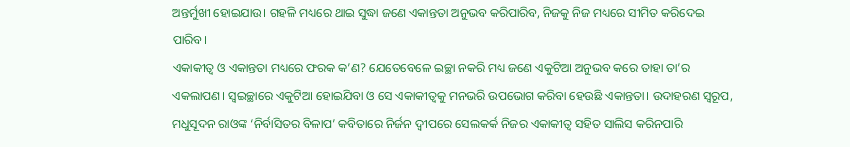ଅନ୍ତର୍ମୁଖୀ ହୋଇଯାଉ। ଗହଳି ମଧ୍ୟରେ ଥାଇ ସୁଦ୍ଧା ଜଣେ ଏକାନ୍ତତା ଅନୁଭବ କରିପାରିବ, ନିଜକୁ ନିଜ ମଧ୍ୟରେ ସୀମିତ କରିଦେଇ ପାରିବ।
ଏକାକୀତ୍ବ ଓ ଏକାନ୍ତତା ମଧ୍ୟରେ ଫରକ କ’ଣ? ଯେତେବେଳେ ଇଚ୍ଛା ନକରି ମଧ୍ୟ ଜଣେ ଏକୁଟିଆ ଅନୁଭବ କରେ ତାହା ତା’ର ଏକଲାପଣ। ସ୍ବଇଚ୍ଛାରେ ଏକୁଟିଆ ହୋଇଯିବା ଓ ସେ ଏକାକୀତ୍ବକୁ ମନଭରି ଉପଭୋଗ କରିବା ହେଉଛି ଏକାନ୍ତତା। ଉଦାହରଣ ସ୍ବରୂପ, ମଧୁସୂଦନ ରାଓଙ୍କ ‘ନିର୍ବାସିତର ବିଳାପ’ କବିତାରେ ନିର୍ଜନ ଦ୍ବୀପରେ ସେଲକର୍କ ନିଜର ଏକାକୀତ୍ବ ସହିତ ସାଲିସ କରିନପାରି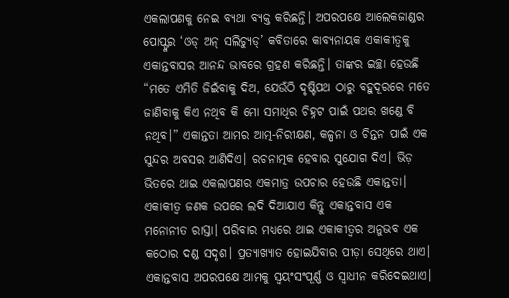ଏକଲାପଣକୁ ନେଇ ବ୍ୟଥା ବ୍ୟକ୍ତ କରିଛନ୍ତି। ଅପରପକ୍ଷେ ଆଲେକଜାଣ୍ଡର ପୋପ୍ଙ୍କର ‘ଓଡ୍ ଅନ୍ ସଲିଚ୍ୟୁଡ୍’ କବିତାରେ କାବ୍ୟନାୟକ ଏକାକୀତ୍ବକୁ ଏକାନ୍ତବାସର ଆନନ୍ଦ ଭାବରେ ଗ୍ରହଣ କରିଛନ୍ତି। ତାଙ୍କର ଇଚ୍ଛା ହେଉଛି “ମତେ ଏମିତି ଜିଇଁବାକୁ ଦିଅ, ଯେଉଁଠି ଦୃଷ୍ଟିପଥ ଠାରୁ ବହୁଦୂରରେ ମତେ ଜାଣିବାକୁ କିଏ ନଥିବ କି ମୋ ସମାଧିର ଚିହ୍ନଟ ପାଇଁ ପଥର ଖଣ୍ଡେ ବି ନଥିବ।” ଏକାନ୍ତତା ଆମର ଆତ୍ମ-ନିରୀକ୍ଷଣ, କଳ୍ପନା ଓ ଚିନ୍ତନ ପାଇଁ ଏକ ସୁନ୍ଦର ଅବସର ଆଣିଦିଏ। ରଚନାତ୍ମକ ହେବାର ସୁଯୋଗ ଦିଏ। ଭିଡ଼ ଭିତରେ ଥାଇ ଏକଲାପଣର ଏକମାତ୍ର ଉପଚାର ହେଉଛି ଏକାନ୍ତତା। ଏକାକୀତ୍ବ ଜଣକ ଉପରେ ଲଦି ଦିଆଯାଏ କିନ୍ତୁ ଏକାନ୍ତବାସ ଏକ ମନୋନୀତ ରାସ୍ତା। ପରିବାର ମଧ୍ୟରେ ଥାଇ ଏକାକୀତ୍ବର ଅନୁଭବ ଏକ କଠୋର ଦଣ୍ଡ ସଦୃଶ। ପ୍ରତ୍ୟାଖ୍ୟାତ ହୋଇଯିବାର ପୀଡ଼ା ସେଥିରେ ଥାଏ। ଏକାନ୍ତବାସ ଅପରପକ୍ଷେ ଆମକୁ ସ୍ବୟଂସଂପୂର୍ଣ୍ଣ ଓ ସ୍ବାଧୀନ କରିଦେଇଥାଏ।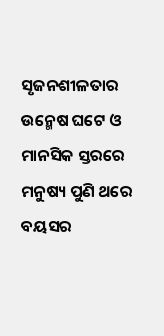ସୃଜନଶୀଳତାର ଉନ୍ମେଷ ଘଟେ ଓ ମାନସିକ ସ୍ତରରେ ମନୁଷ୍ୟ ପୁଣି ଥରେ ବୟସର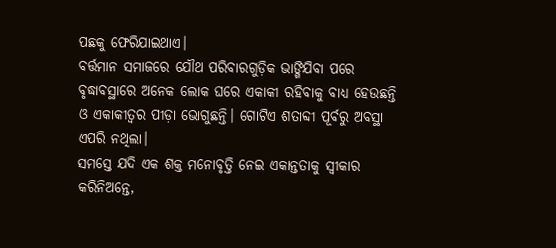ପଛକୁ ଫେରିଯାଇଥାଏ।
ବର୍ତ୍ତମାନ ସମାଜରେ ଯୌଥ ପରିବାରଗୁଡ଼ିକ ଭାଙ୍ଗିଯିବା ପରେ ବୃଦ୍ଧାବସ୍ଥାରେ ଅନେକ ଲୋକ ଘରେ ଏକାକୀ ରହିବାକୁ ବାଧ୍ୟ ହେଉଛନ୍ତି ଓ ଏକାକୀତ୍ବର ପୀଡ଼ା ଭୋଗୁଛନ୍ତି। ଗୋଟିଏ ଶତାବ୍ଦୀ ପୂର୍ବରୁ ଅବସ୍ଥା ଏପରି ନଥିଲା।
ସମସ୍ତେ ଯଦି ଏକ ଶକ୍ତ ମନୋବୃତ୍ତି ନେଇ ଏକାନ୍ତତାକୁ ସ୍ବୀକାର କରିନିଅନ୍ତେ,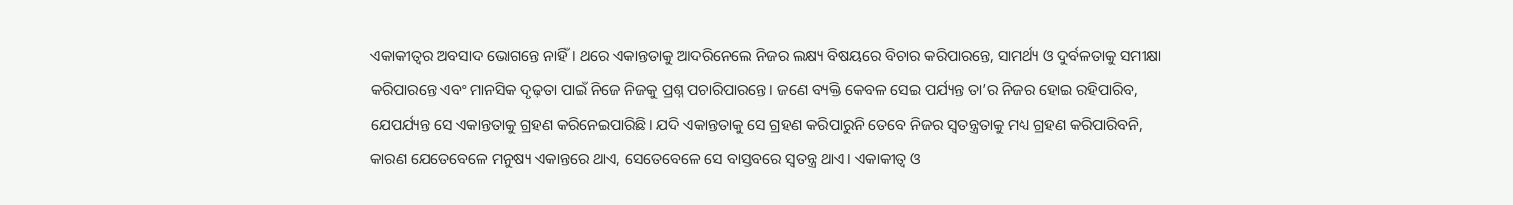ଏକାକୀତ୍ବର ଅବସାଦ ଭୋଗନ୍ତେ ନାହିଁ। ଥରେ ଏକାନ୍ତତାକୁ ଆଦରିନେଲେ ନିଜର ଲକ୍ଷ୍ୟ ବିଷୟରେ ବିଚାର କରିପାରନ୍ତେ, ସାମର୍ଥ୍ୟ ଓ ଦୁର୍ବଳତାକୁ ସମୀକ୍ଷା କରିପାରନ୍ତେ ଏବଂ ମାନସିକ ଦୃଢ଼ତା ପାଇଁ ନିଜେ ନିଜକୁ ପ୍ରଶ୍ନ ପଚାରିପାରନ୍ତେ। ଜଣେ ବ୍ୟକ୍ତି କେବଳ ସେଇ ପର୍ଯ୍ୟନ୍ତ ତା’ର ନିଜର ହୋଇ ରହିପାରିବ, ଯେପର୍ଯ୍ୟନ୍ତ ସେ ଏକାନ୍ତତାକୁ ଗ୍ରହଣ କରିନେଇପାରିଛି। ଯଦି ଏକାନ୍ତତାକୁ ସେ ଗ୍ରହଣ କରିପାରୁନି ତେବେ ନିଜର ସ୍ବତନ୍ତ୍ରତାକୁ ମଧ୍ୟ ଗ୍ରହଣ କରିପାରିବନି, କାରଣ ଯେତେବେଳେ ମନୁଷ୍ୟ ଏକାନ୍ତରେ ଥାଏ, ସେତେବେଳେ ସେ ବାସ୍ତବରେ ସ୍ବତନ୍ତ୍ର ଥାଏ। ଏକାକୀତ୍ବ ଓ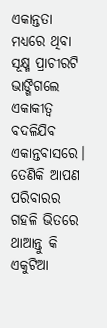ଏକାନ୍ତତା ମଧ୍ୟରେ ଥିବା ସୂକ୍ଷ୍ମ ପ୍ରାଚୀରଟି ଭାଙ୍ଗିଗଲେ ଏକାକୀତ୍ବ ବଦଳିଯିବ ଏକାନ୍ତବାସରେ। ତେଣିକି ଆପଣ ପରିବାରର ଗହଳି ଭିତରେ ଥାଆନ୍ତୁ କି ଏକୁଟିଆ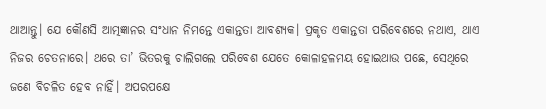ଥାଆନ୍ତୁ। ଯେ କୌଣସି ଆତ୍ମଜ୍ଞାନର ସଂଧାନ ନିମନ୍ତେ ଏକାନ୍ତତା ଆବଶ୍ୟକ। ପ୍ରକୃତ ଏକାନ୍ତତା ପରିବେଶରେ ନଥାଏ, ଥାଏ ନିଜର ଚେତନାରେ। ଥରେ ତା’ ଭିତରକୁ ଚାଲିଗଲେ ପରିବେଶ ଯେତେ କୋଳାହଳମୟ ହୋଇଥାଉ ପଛେ, ସେଥିରେ ଜଣେ ବିଚଳିତ ହେବ ନାହିଁ। ଅପରପକ୍ଷେ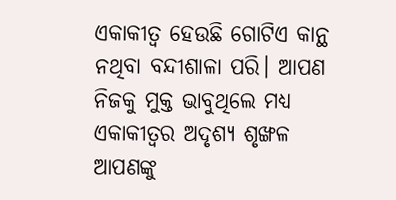ଏକାକୀତ୍ବ ହେଉଛି ଗୋଟିଏ କାନ୍ଥ ନଥିବା ବନ୍ଦୀଶାଳା ପରି। ଆପଣ ନିଜକୁ ମୁକ୍ତ ଭାବୁଥିଲେ ମଧ୍ୟ ଏକାକୀତ୍ବର ଅଦୃଶ୍ୟ ଶୃଙ୍ଖଳ ଆପଣଙ୍କୁ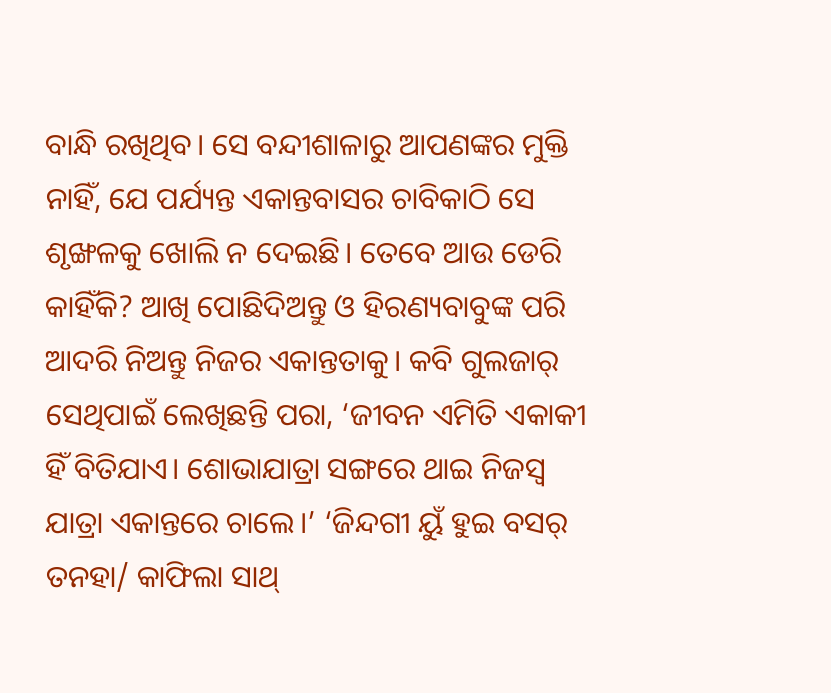ବାନ୍ଧି ରଖିଥିବ। ସେ ବନ୍ଦୀଶାଳାରୁ ଆପଣଙ୍କର ମୁକ୍ତି ନାହିଁ, ଯେ ପର୍ଯ୍ୟନ୍ତ ଏକାନ୍ତବାସର ଚାବିକାଠି ସେ ଶୃଙ୍ଖଳକୁ ଖୋଲି ନ ଦେଇଛି। ତେବେ ଆଉ ଡେରି କାହିଁକି? ଆଖି ପୋଛିଦିଅନ୍ତୁ ଓ ହିରଣ୍ୟବାବୁଙ୍କ ପରି ଆଦରି ନିଅନ୍ତୁ ନିଜର ଏକାନ୍ତତାକୁ। କବି ଗୁଲଜାର୍ ସେଥିପାଇଁ ଲେଖିଛନ୍ତି ପରା, ‘ଜୀବନ ଏମିତି ଏକାକୀ ହିଁ ବିତିଯାଏ। ଶୋଭାଯାତ୍ରା ସଙ୍ଗରେ ଥାଇ ନିଜସ୍ୱ ଯାତ୍ରା ଏକାନ୍ତରେ ଚାଲେ।’ ‘ଜିନ୍ଦଗୀ ୟୁଁ ହୁଇ ବସର୍ ତନହା/ କାଫିଲା ସାଥ୍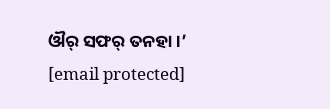ଔର୍ ସଫର୍ ତନହା।’
[email protected]